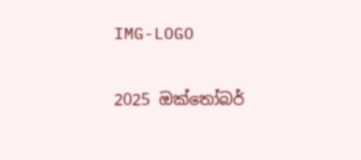IMG-LOGO

2025 ඔක්තෝබර්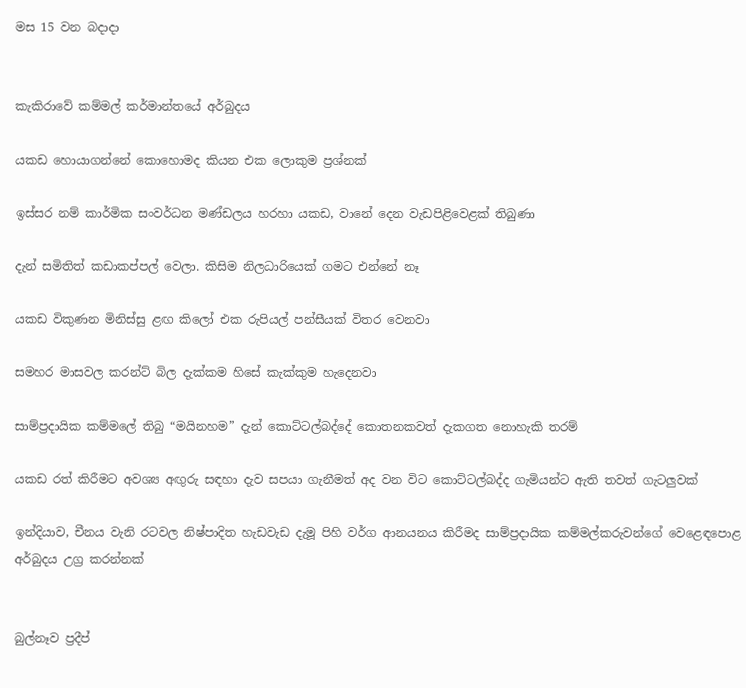මස 15 වන බදාදා


කැකිරාවේ කම්මල් කර්මාන්තයේ අර්බුදය

යකඩ හොයාගන්නේ කොහොමද කියන එක ලොකුම ප්‍රශ්නක්

ඉස්සර නම් කාර්මික සංවර්ධන මණ්ඩලය හරහා යකඩ, වානේ දෙන වැඩපිළිවෙළක් තිබුණා

දැන් සමිතිත් කඩාකප්පල් වෙලා. කිසිම නිලධාරියෙක් ගමට එන්නේ නෑ

යකඩ විකුණන මිනිස්සු ළඟ කිලෝ එක රුපියල් පන්සීයක් විතර වෙනවා

සමහර මාසවල කරන්ට් බිල දැක්කම හිසේ කැක්කුම හැදෙනවා

සාම්ප්‍රදායික කම්මලේ තිබු “මයිනහම” දැන් කොට්ටල්බද්දේ කොතනකවත් දැකගත නොහැකි තරම්

යකඩ රත් කිරීමට අවශ්‍ය අඟු‍රු සඳහා දැව සපයා ගැනීමත් අද වන විට කොට්ටල්බද්ද ගැමියන්ට ඇති තවත් ගැටලු‍වක්

ඉන්දියාව, චීනය වැනි රටවල නිෂ්පාදිත හැඩවැඩ දැමූ පිහි වර්ග ආනයනය කිරීමද සාම්ප්‍රදායික කම්මල්කරුවන්ගේ වෙළෙඳපොළ අර්බුදය උග්‍ර කරන්නක්


බුල්නෑව ප්‍රදීප්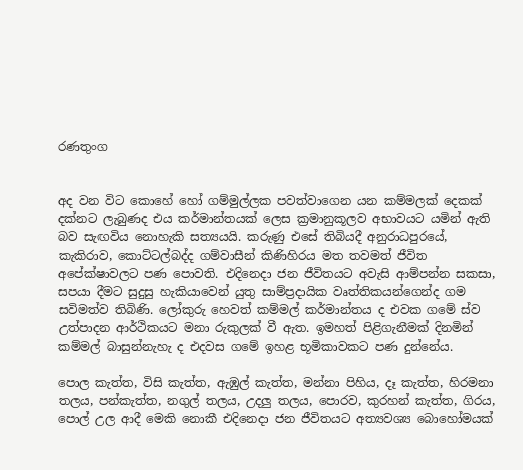රණතුංග


අද වන විට කොහේ හෝ ගම්මුල්ලක පවත්වාගෙන යන කම්මලක් දෙකක් දක්නට ලැබුණද එය කර්මාන්තයක් ලෙස ක්‍රමානුකූලව අභාවයට යමින් ඇති බව සැඟවිය නොහැකි සත්‍යයයි. කරුණු එසේ තිබියදී අනුරාධපුරයේ, කැකිරාව, කොට්ටල්බද්ද ගම්වාසීන් කිණිහිරය මත තවමත් ජීවිත අපේක්ෂාවලට පණ පොවති. එදිනෙදා ජන ජීවිතයට අවැසි ආම්පන්න සකසා, සපයා දීමට සුදුසු හැකියාවෙන් යුතු සාම්ප්‍රදායික වෘත්තිකයන්ගෙන්ද ගම සවිමත්ව තිබිණි. ලෝකුරු හෙවත් කම්මල් කර්මාන්තය ද එවක ගමේ ස්ව උත්පාදන ආර්ථිකයට මනා රුකුලක් වී ඇත. ඉමහත් පිළිගැනීමක් දිනමින් කම්මල් බාසුන්නැහැ ද එදවස ගමේ ඉහළ භූමිකාවකට පණ දුන්නේය.

පොල කැත්ත, විසි කැත්ත, ඇඹුල් කැත්ත, මන්නා පිහිය, දෑ කැත්ත, හිරමනා තලය, පන්කැත්ත, නගුල් තලය, උදලු‍ තලය, පොරව, කුරහන් කැත්ත, ගිරය, පොල් උල ආදී මෙකි නොකී එදිනෙදා ජන ජීවිතයට අත්‍යවශ්‍ය බොහෝමයක්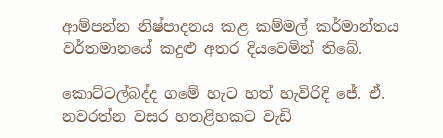ආම්පන්න නිෂ්පාදනය කළ කම්මල් කර්මාන්තය වර්තමානයේ කදුළු අතර දියවෙමින් තිබේ.

කොට්ටල්බද්ද ගමේ හැට හත් හැවිරිදි ජේ. ඒ. නවරත්න වසර හතළිහකට වැඩි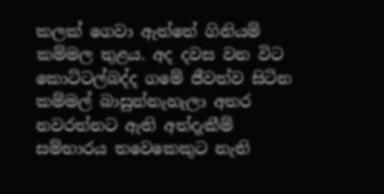කලක් ගෙවා ඇත්තේ ගිනියම් කම්මල තුළය. අද දවස වන විට කොට්ටල්බද්ද ගමේ ජීවත්ව සිටින කම්මල් බාසුන්නැහැලා අතර නවරත්නට ඇති අත්දැකීම් සම්භාරය තවෙකෙකුට නැති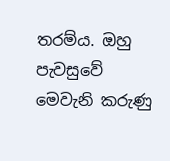තරම්ය. ඔහු පැවසුවේ මෙවැනි කරුණු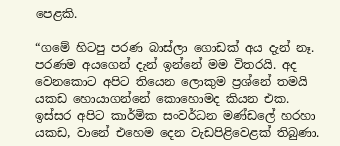පෙළකි.

“ගමේ හිටපු පරණ බාස්ලා ගොඩක් අය දැන් නෑ. පරණම අයගෙන් දැන් ඉන්නේ මම විතරයි. අද වෙනකොට අපිට තියෙන ලොකුම ප්‍රශ්නේ තමයි යකඩ හොයාගන්නේ කොහොමද කියන එක. ඉස්සර අපිට කාර්මික සංවර්ධන මණ්ඩලේ හරහා යකඩ, වානේ එහෙම දෙන වැඩපිළිවෙළක් තිබුණා.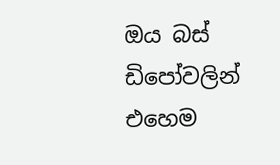ඔය බස් ඩිපෝවලින් එහෙම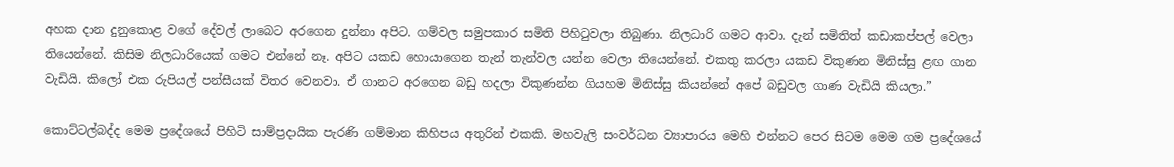අහක දාන දුනුකොළ වගේ දේවල් ලාබෙට අරගෙන දුන්නා අපිට. ගම්වල සමුපකාර සමිති පිහිටුවලා තිබුණා. නිලධාරි ගමට ආවා. දැන් සමිතිත් කඩාකප්පල් වෙලා තියෙන්නේ. කිසිම නිලධාරියෙක් ගමට එන්නේ නෑ. අපිට යකඩ හොයාගෙන තැන් තැන්වල යන්න වෙලා තියෙන්නේ. එකතු කරලා යකඩ විකුණන මිනිස්සු ළඟ ගාන වැඩියි. කිලෝ එක රුපියල් පන්සීයක් විතර වෙනවා. ඒ ගානට අරගෙන බඩු හදලා විකුණන්න ගියහම මිනිස්සු කියන්නේ අපේ බඩුවල ගාණ වැඩියි කියලා.”

කොට්ටල්බද්ද මෙම ප්‍රදේශයේ පිහිටි සාම්ප්‍රදායික පැරණි ගම්මාන කිහිපය අතුරින් එකකි. මහවැලි සංවර්ධන ව්‍යාපාරය මෙහි එන්නට පෙර සිටම මෙම ගම ප්‍රදේශයේ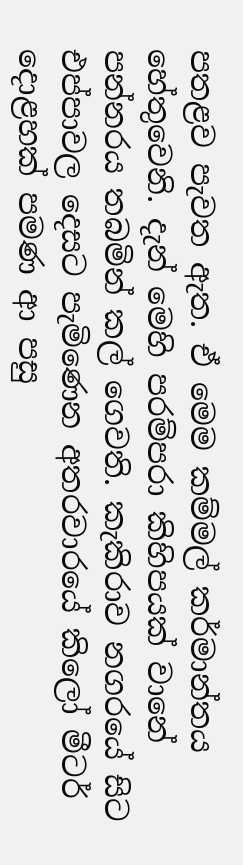පතළව පැවත ඇත. ඒ මෙම කම්මල් කර්මාන්තය හේතුවෙනි. දැන් මෙහි පරම්පරා කිහිපයක් වානේ පන්නරය තබමින් කල් ගෙවති. කැකිරාව නගරයේ සිට එප්පාවල දෙසට පැමිණෙන අතරවාරයේ කිලෝ මීටර් දොළහක් පමණ ආ පසු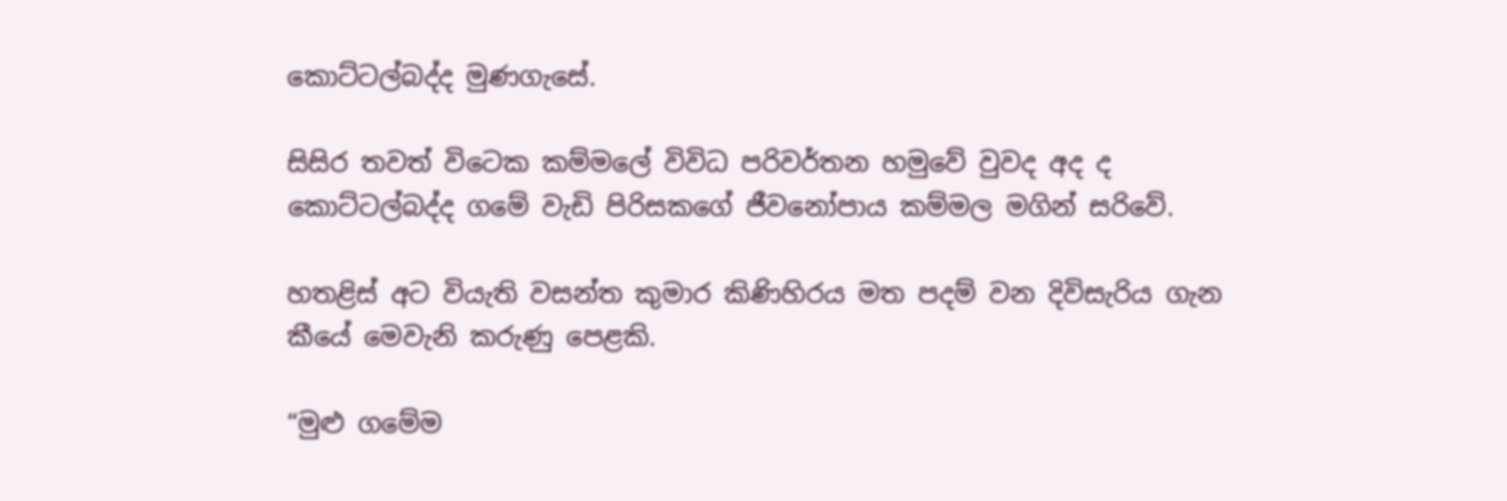කොට්ටල්බද්ද මුණගැසේ.

සිසිර තවත් විටෙක කම්මලේ විවිධ පරිවර්තන හමුවේ වුවද අද ද කොට්ටල්බද්ද ගමේ වැඩි පිරිසකගේ ජීවනෝපාය කම්මල මගින් සරිවේ.

හතළිස් අට වියැති වසන්ත කුමාර කිණිහිරය මත පදම් වන දිවිසැරිය ගැන කීයේ මෙවැනි කරුණු පෙළකි.

“මුළු ගමේම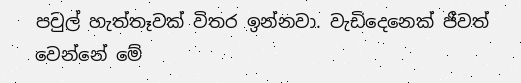පවුල් හැත්තෑවක් විතර ඉන්නවා. වැඩිදෙනෙක් ජීවත් වෙන්නේ මේ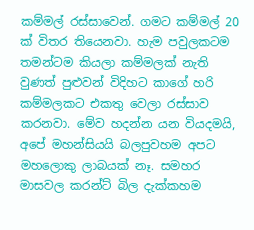කම්මල් රස්සාවෙන්. ගමට කම්මල් 20 ක් විතර තියෙනවා. හැම පවුලකටම තමන්ටම කියලා කම්මලක් නැති වුණත් පුළුවන් විදිහට කාගේ හරි කම්මලකට එකතු වෙලා රස්සාව කරනවා. මේව හදන්න යන වියදමයි, අපේ මහන්සියයි බලපුවහම අපට මහලොකු ලාබයක් නෑ. සමහර මාසවල කරන්ට් බිල දැක්කහම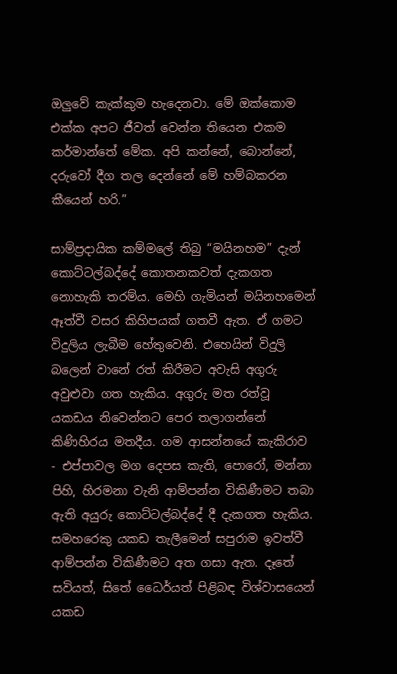ඔලු‍වේ කැක්කුම හැදෙනවා. මේ ඔක්කොම එක්ක අපට ජීවත් වෙන්න තියෙන එකම කර්මාන්තේ මේක. අපි කන්නේ, බොන්නේ, දරුවෝ දීග තල දෙන්නේ මේ හම්බකරන කීයෙන් හරි.”

සාම්ප්‍රදායික කම්මලේ තිබු “මයිනහම” දැන් කොට්ටල්බද්දේ කොතනකවත් දැකගත නොහැකි තරම්ය. මෙහි ගැමියන් මයිනහමෙන් ඈත්වී වසර කිහිපයක් ගතවී ඇත. ඒ ගමට විදුලිය ලැබීම හේතුවෙනි. එහෙයින් විදුලි බලෙන් වානේ රත් කිරීමට අවැසි අගුරු අවුළුවා ගත හැකිය. අගුරු මත රත්වූ යකඩය නිවෙන්නට පෙර තලාගන්නේ කිණිහිරය මතදීය. ගම ආසන්නයේ කැකිරාව - එප්පාවල මග දෙපස කැති, පොරෝ, මන්නා පිහි, හිරමනා වැනි ආම්පන්න විකිණීමට තබා ඇති අයුරු කොට්ටල්බද්දේ දී දැකගත හැකිය. සමහරෙකු යකඩ තැලීමෙන් සපුරාම ඉවත්වී ආම්පන්න විකිණීමට අත ගසා ඇත. දෑතේ සවියත්, සිතේ ධෛර්යත් පිළිබඳ විශ්වාසයෙන් යකඩ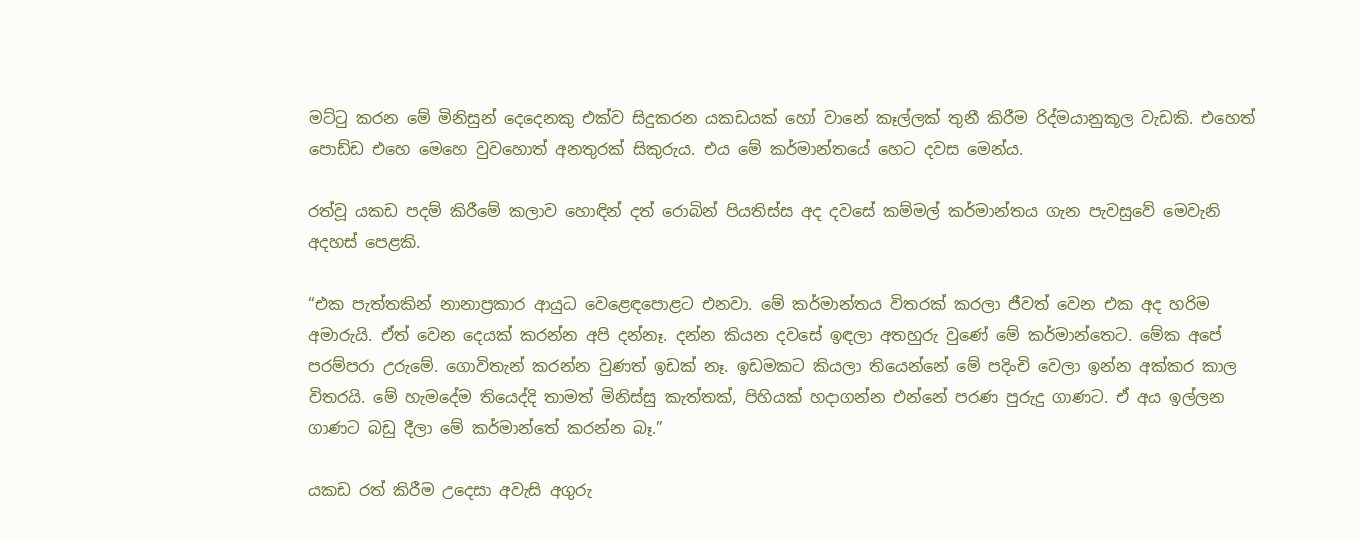මට්ටු කරන මේ මිනිසුන් දෙදෙනකු එක්ව සිදුකරන යකඩයක් හෝ වානේ කෑල්ලක් තුනී කිරීම රිද්මයානුකූල වැඩකි. එහෙත් පොඩ්ඩ එහෙ මෙහෙ වුවහොත් අනතුරක් සිකුරුය. එය මේ කර්මාන්තයේ හෙට දවස මෙන්ය.

රත්වූ යකඩ පදම් කිරීමේ කලාව හොඳින් දත් රොබින් පියතිස්ස අද දවසේ කම්මල් කර්මාන්තය ගැන පැවසුවේ මෙවැනි අදහස් පෙළකි.

“එක පැත්තකින් නානාප්‍රකාර ආයුධ වෙළෙඳපොළට එනවා. මේ කර්මාන්තය විතරක් කරලා ජීවත් වෙන එක අද හරිම අමාරුයි. ඒත් වෙන දෙයක් කරන්න අපි දන්නෑ. දන්න කියන දවසේ ඉඳලා අතහුරු වුණේ මේ කර්මාන්තෙට. මේක අපේ පරම්පරා උරුමේ. ගොවිතැන් කරන්න වුණත් ඉඩක් නෑ. ඉඩමකට කියලා තියෙන්නේ මේ පදිංචි වෙලා ඉන්න අක්කර කාල විතරයි. මේ හැමදේම තියෙද්දි තාමත් මිනිස්සු කැත්තක්, පිහියක් හදාගන්න එන්නේ පරණ පුරුදු ගාණට. ඒ අය ඉල්ලන ගාණට බඩු දීලා මේ කර්මාන්තේ කරන්න බෑ.”

යකඩ රත් කිරීම උදෙසා අවැසි අගුරු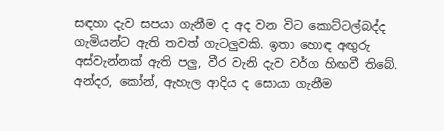සඳහා දැව සපයා ගැනීම ද අද වන විට කොට්ටල්බද්ද ගැමියන්ට ඇති තවත් ගැටලු‍වකි. ඉතා හොඳ අඟු‍රු අස්වැන්නක් ඇති පලු‍, වීර වැනි දැව වර්ග හිඟවී තිබේ. අන්දර, කෝන්, ඇහැල ආදිය ද සොයා ගැනීම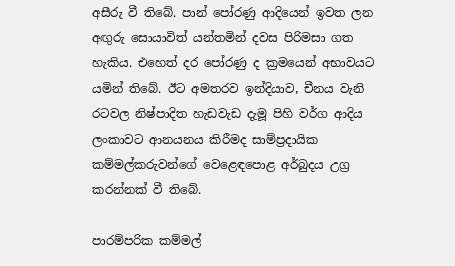අසීරු වී තිබේ. පාන් පෝරණු ආදියෙන් ඉවත ලන අඟු‍රු සොයාවිත් යන්තමින් දවස පිරිමසා ගත හැකිය. එහෙත් දර පෝරණු ද ක්‍රමයෙන් අභාවයට යමින් තිබේ. ඊට අමතරව ඉන්දියාව, චීනය වැනි රටවල නිෂ්පාදිත හැඩවැඩ දැමූ පිහි වර්ග ආදිය ලංකාවට ආනයනය කිරීමද සාම්ප්‍රදායික කම්මල්කරුවන්ගේ වෙළෙඳපොළ අර්බුදය උග්‍ර කරන්නක් වී තිබේ.

පාරම්පරික කම්මල්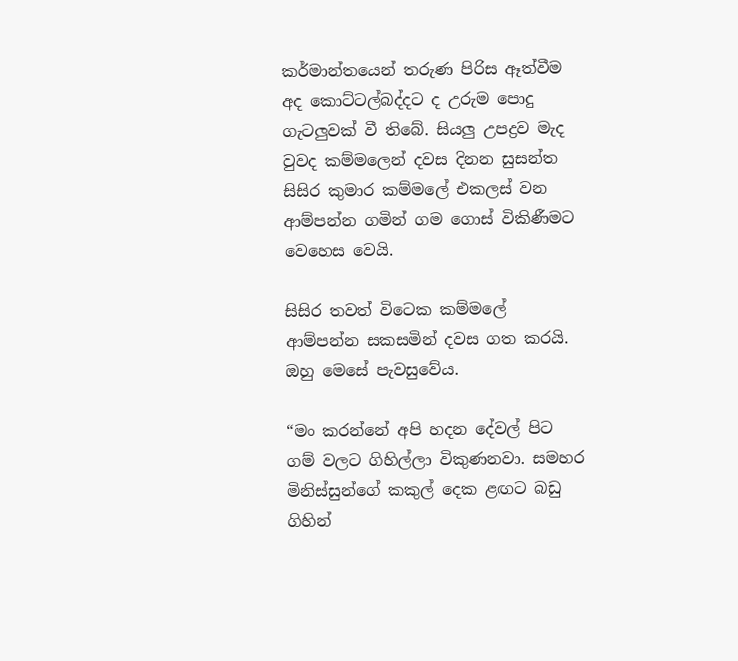කර්මාන්තයෙන් තරුණ පිරිස ඈත්වීම අද කොට්ටල්බද්දට ද උරුම පොදු ගැටලු‍වක් වී තිබේ. සියලු‍ උපද්‍රව මැද වුවද කම්මලෙන් දවස දිනන සුසන්ත සිසිර කුමාර කම්මලේ එකලස් වන ආම්පන්න ගමින් ගම ගොස් විකිණීමට වෙහෙස වෙයි.

සිසිර තවත් විටෙක කම්මලේ ආම්පන්න සකසමින් දවස ගත කරයි. ඔහු මෙසේ පැවසුවේය.

“මං කරන්නේ අපි හදන දේවල් පිට ගම් වලට ගිහිල්ලා විකුණනවා. සමහර මිනිස්සුන්ගේ කකුල් දෙක ළඟට බඩු ගිහින්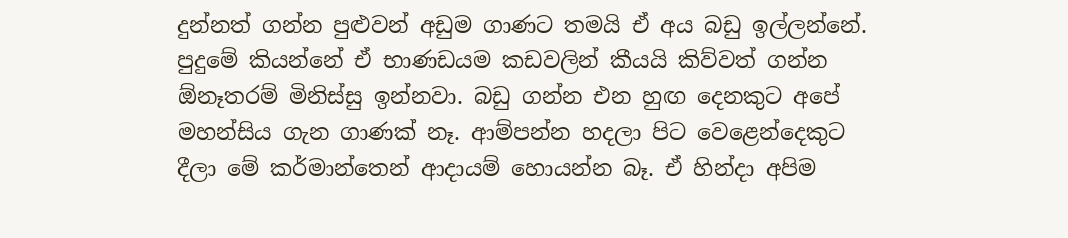දුන්නත් ගන්න පුළුවන් අඩුම ගාණට තමයි ඒ අය බඩු ඉල්ලන්නේ. පුදුමේ කියන්නේ ඒ භාණඩයම කඩවලින් කීයයි කිව්වත් ගන්න ඕනෑතරම් මිනිස්සු ඉන්නවා. බඩු ගන්න එන හුඟ දෙනකුට අපේ මහන්සිය ගැන ගාණක් නෑ. ආම්පන්න හදලා පිට වෙළෙන්දෙකුට දීලා මේ කර්මාන්තෙන් ආදායම් හොයන්න බෑ. ඒ හින්දා අපිම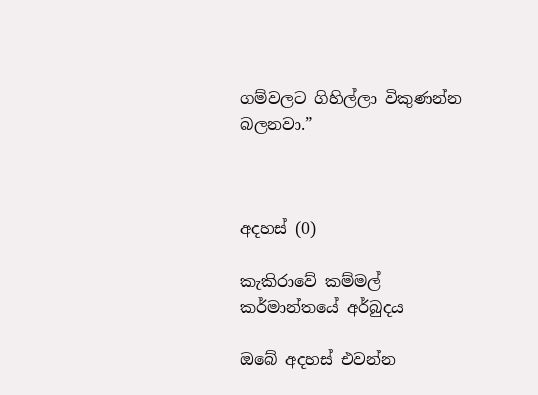ගම්වලට ගිහිල්ලා විකුණන්න බලනවා.”



අදහස් (0)

කැකිරාවේ කම්මල් කර්මාන්තයේ අර්බුදය

ඔබේ අදහස් එවන්න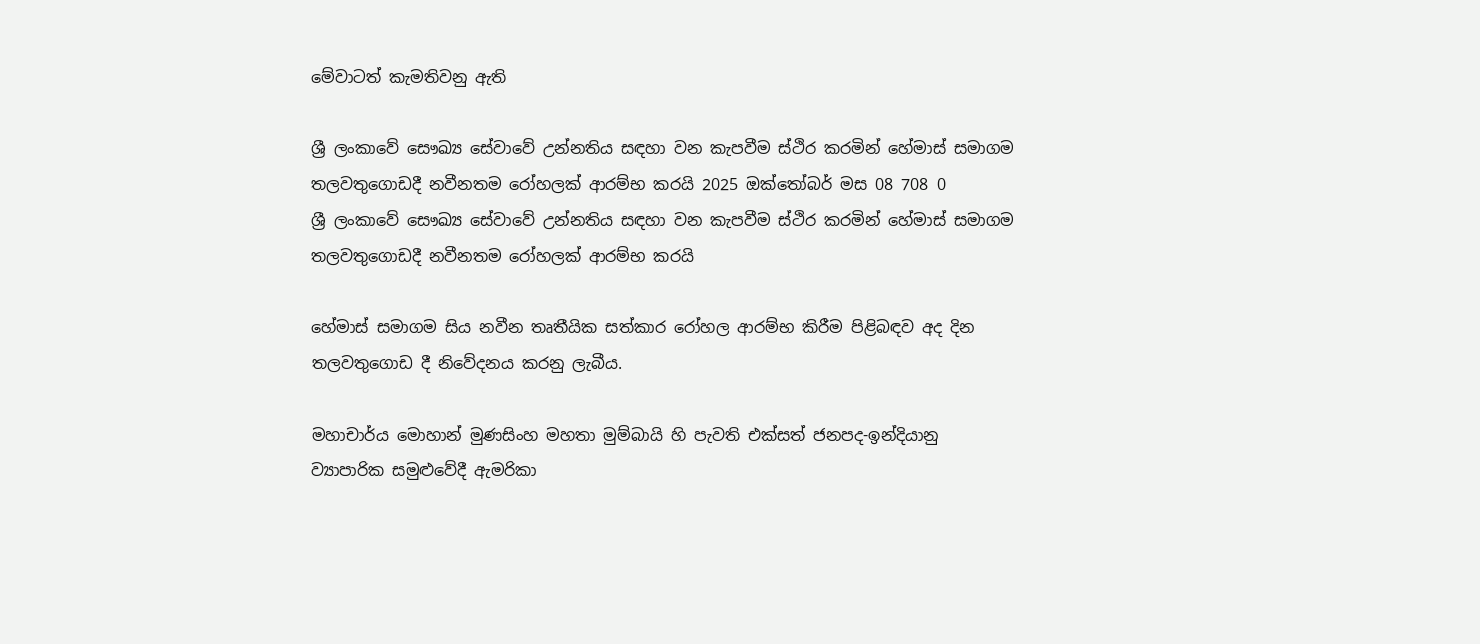මේවාටත් කැමතිවනු ඇති

ශ්‍රී ලංකාවේ සෞඛ්‍ය සේවාවේ උන්නතිය සඳහා වන කැපවීම ස්ථිර කරමින් හේමාස් සමාගම තලවතුගොඩදී නවීනතම රෝහලක් ආරම්භ කරයි 2025 ඔක්තෝබර් මස 08 708 0
ශ්‍රී ලංකාවේ සෞඛ්‍ය සේවාවේ උන්නතිය සඳහා වන කැපවීම ස්ථිර කරමින් හේමාස් සමාගම තලවතුගොඩදී නවීනතම රෝහලක් ආරම්භ කරයි

හේමාස් සමාගම සිය නවීන තෘතීයික සත්කාර රෝහල ආරම්භ කිරීම පිළිබඳව අද දින තලවතුගොඩ දී නිවේදනය කරනු ලැබීය.

මහාචාර්ය මොහාන් මුණසිංහ මහතා මුම්බායි හි පැවති එක්සත් ජනපද-ඉන්දියානු ව්‍යාපාරික සමුළුවේදී ඇමරිකා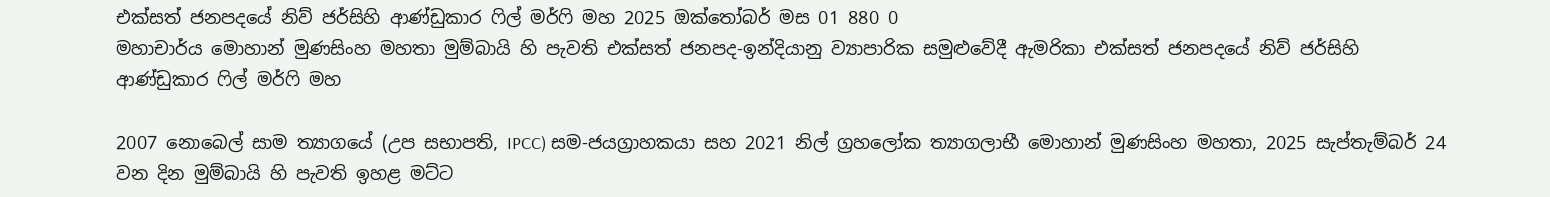එක්සත් ජනපදයේ නිව් ජර්සිහි ආණ්ඩුකාර ෆිල් මර්ෆි මහ 2025 ඔක්තෝබර් මස 01 880 0
මහාචාර්ය මොහාන් මුණසිංහ මහතා මුම්බායි හි පැවති එක්සත් ජනපද-ඉන්දියානු ව්‍යාපාරික සමුළුවේදී ඇමරිකා එක්සත් ජනපදයේ නිව් ජර්සිහි ආණ්ඩුකාර ෆිල් මර්ෆි මහ

2007 නොබෙල් සාම ත්‍යාගයේ (උප සභාපති, IPCC) සම-ජයග්‍රාහකයා සහ 2021 නිල් ග්‍රහලෝක ත්‍යාගලාභී මොහාන් මුණසිංහ මහතා, 2025 සැප්තැම්බර් 24 වන දින මුම්බායි හි පැවති ඉහළ මට්ට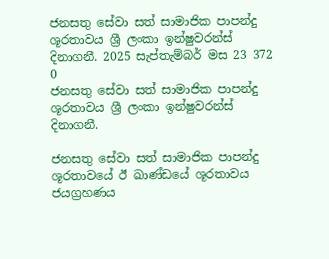ජනසතු සේවා සත් සාමාජික පාපන්දු ශූරතාවය ශ්‍රී ලංකා ඉන්ෂුවරන්ස් දිනාගනී. 2025 සැප්තැම්බර් මස 23 372 0
ජනසතු සේවා සත් සාමාජික පාපන්දු ශූරතාවය ශ්‍රී ලංකා ඉන්ෂුවරන්ස් දිනාගනී.

ජනසතු සේවා සත් සාමාජික පාපන්දු ශූරතාවයේ ඊ ඛාණ්ඩයේ ශූරතාවය ජයග්‍රහණය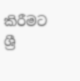කිරීමට ශ්‍රී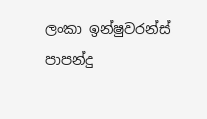ලංකා ඉන්ෂුවරන්ස් පාපන්දු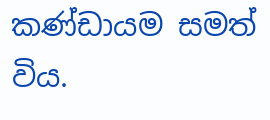කණ්ඩායම සමත් විය.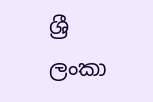ශ්‍රී ලංකා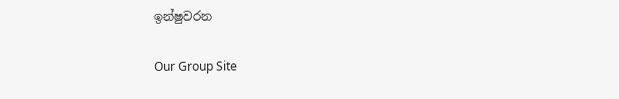ඉන්ෂුවරන

Our Group Site